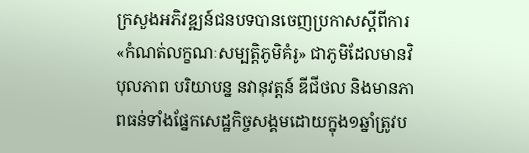ក្រសួងអភិវឌ្ឍន៍ជនបទបានចេញប្រកាសស្តីពីការ«កំណត់លក្ខណៈសម្បត្តិភូមិគំរូ» ជាភូមិដែលមានវិបុលភាព បរិយាបន្ន នវានុវត្តន៍ ឌីជីថល និងមានភាពធន់ទាំងផ្នែកសេដ្ឋកិច្ចសង្គមដោយក្នុង១ឆ្នាំត្រូវប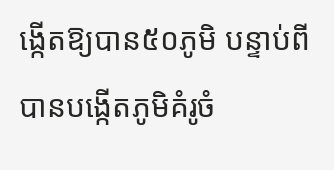ង្កើតឱ្យបាន៥០ភូមិ បន្ទាប់ពីបានបង្កើតភូមិគំរូចំ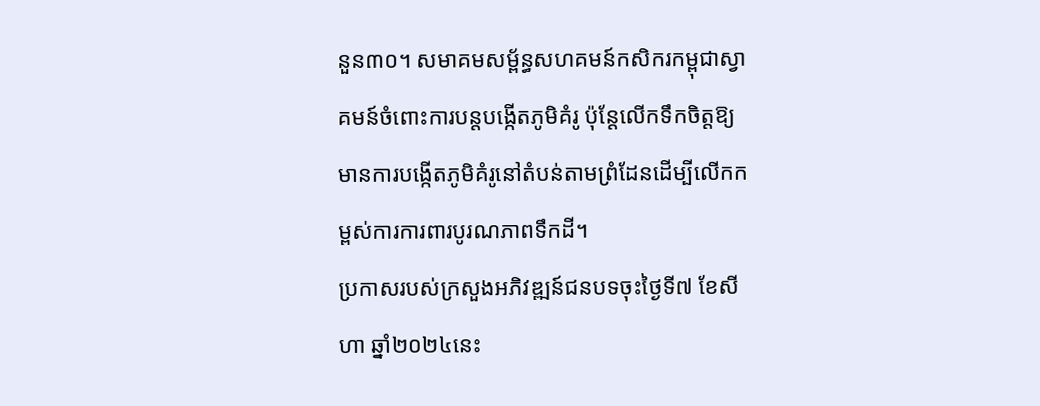នួន៣០។ សមាគមសម្ព័ន្ធសហគមន៍កសិករកម្ពុជាស្វាគមន៍ចំពោះការបន្តបង្កើតភូមិគំរូ ប៉ុន្តែលើកទឹកចិត្តឱ្យមានការបង្កើតភូមិគំរូនៅតំបន់តាមព្រំដែនដើម្បីលើកកម្ពស់ការការពារបូរណភាពទឹកដី។
ប្រកាសរបស់ក្រសួងអភិវឌ្ឍន៍ជនបទចុះថ្ងៃទី៧ ខែសីហា ឆ្នាំ២០២៤នេះ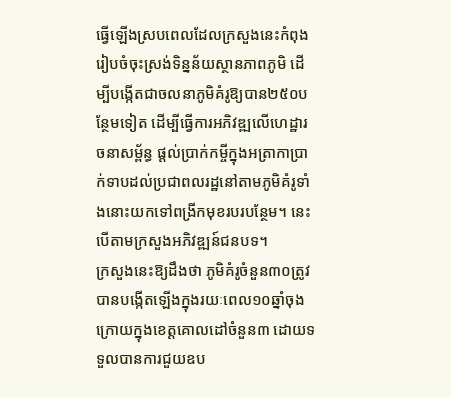ធ្វើឡើងស្របពេលដែលក្រសួងនេះកំពុងរៀបចំចុះស្រង់ទិន្នន័យស្ថានភាពភូមិ ដើម្បីបង្កើតជាចលនាភូមិគំរូឱ្យបាន២៥០បន្ថែមទៀត ដើម្បីធ្វើការអភិវឌ្ឍលើហេដ្ឋារចនាសម្ព័ន្ធ ផ្តល់ប្រាក់កម្ចីក្នុងអត្រាកាប្រាក់ទាបដល់ប្រជាពលរដ្ឋនៅតាមភូមិគំរូទាំងនោះយកទៅពង្រីកមុខរបរបន្ថែម។ នេះបើតាមក្រសួងអភិវឌ្ឍន៍ជនបទ។
ក្រសួងនេះឱ្យដឹងថា ភូមិគំរូចំនួន៣០ត្រូវបានបង្កើតឡើងក្នុងរយៈពេល១០ឆ្នាំចុងក្រោយក្នុងខេត្តគោលដៅចំនួន៣ ដោយទទួលបានការជួយឧប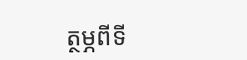ត្ថម្ភពីទី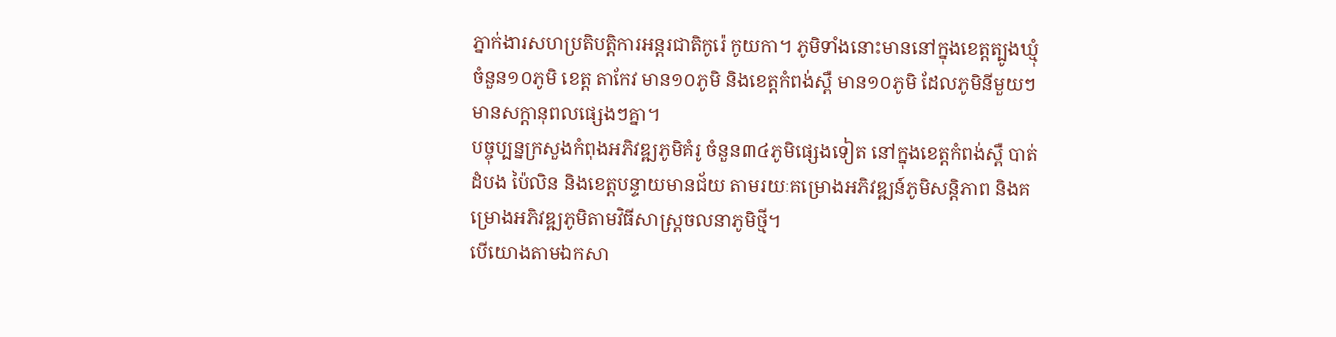ភ្នាក់ងារសហប្រតិបត្តិការអន្តរជាតិកូរ៉េ កូយកា។ ភូមិទាំងនោះមាននៅក្នុងខេត្តត្បូងឃ្មុំ ចំនួន១០ភូមិ ខេត្ត តាកែវ មាន១០ភូមិ និងខេត្តកំពង់ស្ពឺ មាន១០ភូមិ ដែលភូមិនីមួយៗមានសក្តានុពលផ្សេងៗគ្នា។
បច្ចុប្បន្នក្រសួងកំពុងអភិវឌ្ឍភូមិគំរូ ចំនួន៣៤ភូមិផ្សេងទៀត នៅក្នុងខេត្តកំពង់ស្ពឺ បាត់ដំបង ប៉ៃលិន និងខេត្តបន្ទាយមានជ័យ តាមរយៈគម្រោងអភិវឌ្ឍន៍ភូមិសន្តិភាព និងគម្រោងអភិវឌ្ឍភូមិតាមវិធីសាស្រ្តចលនាភូមិថ្មី។
បើយោងតាមឯកសា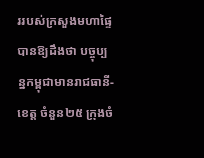ររបស់ក្រសួងមហាផ្ទៃបានឱ្យដឹងថា បច្ចុប្បន្នកម្ពុជាមានរាជធានី-ខេត្ត ចំនួន២៥ ក្រុងចំ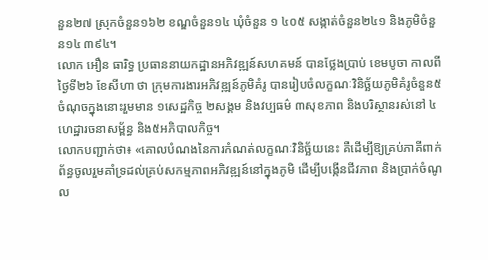នួន២៧ ស្រុកចំនួន១៦២ ខណ្ឌចំនួន១៤ ឃុំចំនួន ១ ៤០៥ សង្កាត់ចំនួន២៤១ និងភូមិចំនួន១៤ ៣៩៤។
លោក អឿន ធារិទ្ធ ប្រធាននាយកដ្ឋានអភិវឌ្ឍន៍សហគមន៍ បានថ្លែងប្រាប់ ខេមបូចា កាលពីថ្ងៃទី២៦ ខែសីហា ថា ក្រុមការងារអភិវឌ្ឍន៍ភូមិគំរូ បានរៀបចំលក្ខណៈវិនិច្ឆ័យភូមិគំរូចំនួន៥ចំណុចក្នុងនោះរួមមាន ១សេដ្ឋកិច្ច ២សង្គម និងវប្បធម៌ ៣សុខភាព និងបរិស្ថានរស់នៅ ៤ហេដ្ឋារចនាសម្ព័ន្ធ និង៥អភិបាលកិច្ច។
លោកបញ្ជាក់ថា៖ «គោលបំណងនៃការកំណត់លក្ខណៈវិនិច្ឆ័យនេះ គឺដើម្បីឱ្យគ្រប់ភាគីពាក់ព័ន្ធចូលរួមគាំទ្រដល់គ្រប់សកម្មភាពអភិវឌ្ឍន៍នៅក្នុងភូមិ ដើម្បីបង្កើនជីវភាព និងប្រាក់ចំណូល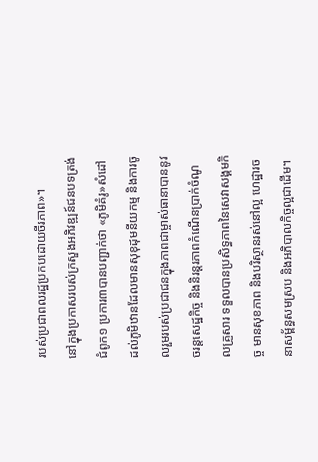របស់ប្រជាពលរដ្ឋប្រកបដោយចីរភាព»។
នៅក្នុងប្រកាសរបស់ក្រសួងអភិវឌ្ឍន៍ជនបទត្រង់ជំពូក១ ប្រការ៣បានបញ្ជាក់ថា «ភូមិគំរូ»សំដៅដល់ភូមិឋានដែលមានសុខុដុមនីយកម្ម និងការចូលរួមរបស់ប្រជាជនក្នុងភាពជាម្ចាស់ធានាបាននូវចរន្តសេដ្ឋកិច្ច និងនិរន្តរភាពកំណើនប្រាក់ចំណូលគ្រួសារ ទទួលបានប្រសិទ្ធភាពនៃសេវាសង្គមកិច្ច មានសុខភាព និងបរិស្ថានរស់នៅល្អ ហេដ្ឋារចនាសម្ព័ន្ធសមស្រប និងអភិបាលកិច្ចល្អជាដើម។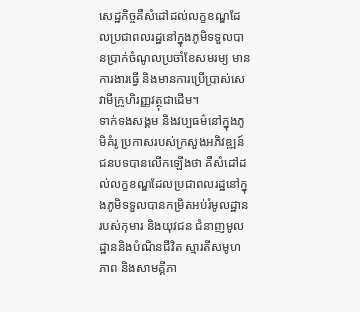សេដ្ឋកិច្ចគឺសំដៅដល់លក្ខខណ្ឌដែលប្រជាពលរដ្ឋនៅក្នុងភូមិទទួលបានប្រាក់ចំណូលប្រចាំខែសមរម្យ មានការងារធ្វើ និងមានការប្រើប្រាស់សេវាមីក្រូហិរញ្ញវត្ថុជាដើម។
ទាក់ទងសង្គម និងវប្បធម៌នៅក្នុងភូមិគំរូ ប្រកាសរបស់ក្រសួងអភិវឌ្ឍន៍ជនបទបានលើកឡើងថា គឺសំដៅដល់លក្ខខណ្ឌដែលប្រជាពលរដ្ឋនៅក្នុងភូមិទទួលបានកម្រិតអប់រំមូលដ្ឋានរបស់កុមារ និងយុវជន ជំនាញមូលដ្ឋាននិងបំណិនជីវិត ស្មារតីសមូហភាព និងសាមគ្គីភា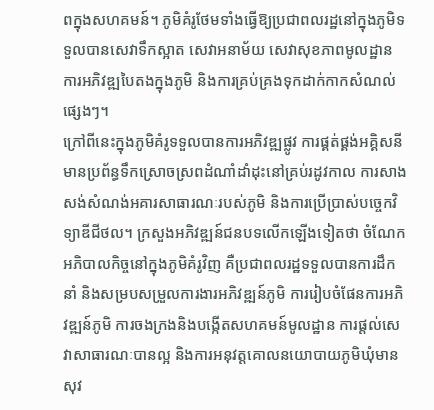ពក្នុងសហគមន៍។ ភូមិគំរូថែមទាំងធ្វើឱ្យប្រជាពលរដ្ឋនៅក្នុងភូមិទទួលបានសេវាទឹកស្អាត សេវាអនាម័យ សេវាសុខភាពមូលដ្ឋាន ការអភិវឌ្ឍបៃតងក្នុងភូមិ និងការគ្រប់គ្រងទុកដាក់កាកសំណល់ផ្សេងៗ។
ក្រៅពីនេះក្នុងភូមិគំរូទទួលបានការអភិវឌ្ឍផ្លូវ ការផ្គត់ផ្គង់អគ្គិសនី មានប្រព័ន្ធទឹកស្រោចស្រពដំណាំដាំដុះនៅគ្រប់រដូវកាល ការសាងសង់សំណង់អគារសាធារណៈរបស់ភូមិ និងការប្រើប្រាស់បច្ចេកវិទ្យាឌីជីថល។ ក្រសួងអភិវឌ្ឍន៍ជនបទលើកឡើងទៀតថា ចំណែកអភិបាលកិច្ចនៅក្នុងភូមិគំរូវិញ គឺប្រជាពលរដ្ឋទទួលបានការដឹកនាំ និងសម្របសម្រួលការងារអភិវឌ្ឍន៍ភូមិ ការរៀបចំផែនការអភិវឌ្ឍន៍ភូមិ ការចងក្រងនិងបង្កើតសហគមន៍មូលដ្ឋាន ការផ្តល់សេវាសាធារណៈបានល្អ និងការអនុវត្តគោលនយោបាយភូមិឃុំមានសុវ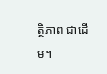ត្ថិភាព ជាដើម។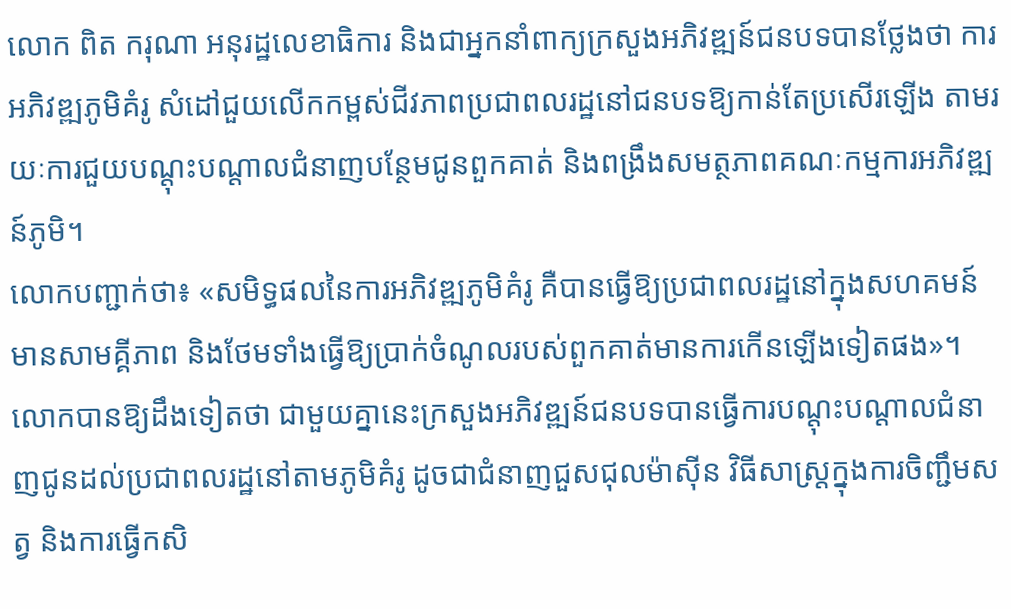លោក ពិត ករុណា អនុរដ្ឋលេខាធិការ និងជាអ្នកនាំពាក្យក្រសួងអភិវឌ្ឍន៍ជនបទបានថ្លែងថា ការអភិវឌ្ឍភូមិគំរូ សំដៅជួយលើកកម្ពស់ជីវភាពប្រជាពលរដ្ឋនៅជនបទឱ្យកាន់តែប្រសើរឡើង តាមរយៈការជួយបណ្តុះបណ្តាលជំនាញបន្ថែមជូនពួកគាត់ និងពង្រឹងសមត្ថភាពគណៈកម្មការអភិវឌ្ឍន៍ភូមិ។
លោកបញ្ជាក់ថា៖ «សមិទ្ធផលនៃការអភិវឌ្ឍភូមិគំរូ គឺបានធ្វើឱ្យប្រជាពលរដ្ឋនៅក្នុងសហគមន៍មានសាមគ្គីភាព និងថែមទាំងធ្វើឱ្យប្រាក់ចំណូលរបស់ពួកគាត់មានការកើនឡើងទៀតផង»។
លោកបានឱ្យដឹងទៀតថា ជាមួយគ្នានេះក្រសួងអភិវឌ្ឍន៍ជនបទបានធ្វើការបណ្តុះបណ្តាលជំនាញជូនដល់ប្រជាពលរដ្ឋនៅតាមភូមិគំរូ ដូចជាជំនាញជួសជុលម៉ាស៊ីន វិធីសាស្ត្រក្នុងការចិញ្ជឹមសត្វ និងការធ្វើកសិ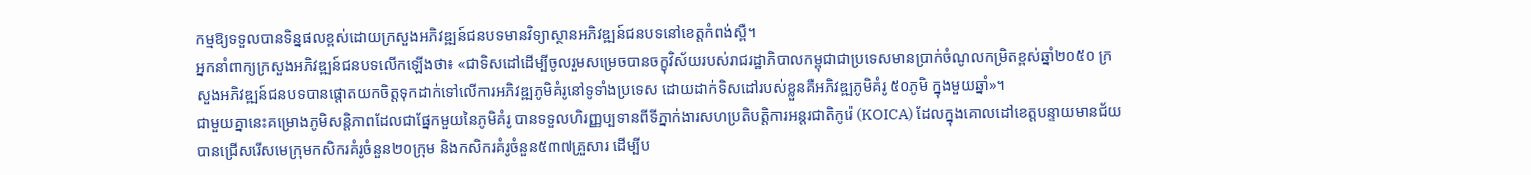កម្មឱ្យទទួលបានទិន្នផលខ្ពស់ដោយក្រសួងអភិវឌ្ឍន៍ជនបទមានវិទ្យាស្ថានអភិវឌ្ឍន៍ជនបទនៅខេត្តកំពង់ស្ពឺ។
អ្នកនាំពាក្យក្រសួងអភិវឌ្ឍន៍ជនបទលើកឡើងថា៖ «ជាទិសដៅដើម្បីចូលរួមសម្រេចបានចក្ខុវិស័យរបស់រាជរដ្ឋាភិបាលកម្ពុជាជាប្រទេសមានប្រាក់ចំណូលកម្រិតខ្ពស់ឆ្នាំ២០៥០ ក្រសួងអភិវឌ្ឍន៍ជនបទបានផ្តោតយកចិត្តទុកដាក់ទៅលើការអភិវឌ្ឍភូមិគំរូនៅទូទាំងប្រទេស ដោយដាក់ទិសដៅរបស់ខ្លួនគឺអភិវឌ្ឍភូមិគំរូ ៥០ភូមិ ក្នុងមួយឆ្នាំ»។
ជាមួយគ្នានេះគម្រោងភូមិសន្តិភាពដែលជាផ្នែកមួយនៃភូមិគំរូ បានទទួលហិរញ្ញប្បទានពីទីភ្នាក់ងារសហប្រតិបត្តិការអន្តរជាតិកូរ៉េ (KOICA) ដែលក្នុងគោលដៅខេត្តបន្ទាយមានជ័យ បានជ្រើសរើសមេក្រុមកសិករគំរូចំនួន២០ក្រុម និងកសិករគំរូចំនួន៥៣៧គ្រួសារ ដើម្បីប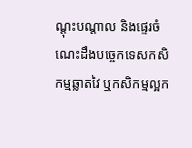ណ្ដុះបណ្ដាល និងផ្ទេរចំណេះដឹងបច្ចេកទេសកសិកម្មឆ្លាតវៃ ឬកសិកម្មល្អក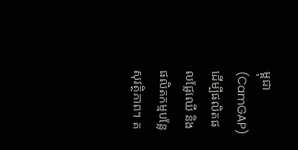ម្ពុជា (CamGAP) ដើម្បីផលិតផលផ្លែឈើ និងផលិតកម្មបន្លែសុវត្ថិភាព។ គ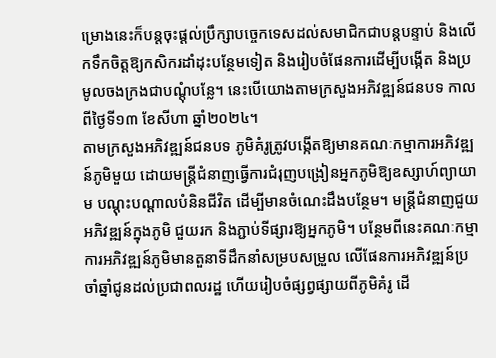ម្រោងនេះក៏បន្តចុះផ្ដល់ប្រឹក្សាបច្ចេកទេសដល់សមាជិកជាបន្ដបន្ទាប់ និងលើកទឹកចិត្តឱ្យកសិករដាំដុះបន្ថែមទៀត និងរៀបចំផែនការដើម្បីបង្កើត និងប្រមូលចងក្រងជាបណ្តុំបន្លែ។ នេះបើយោងតាមក្រសួងអភិវឌ្ឍន៍ជនបទ កាលពីថ្ងៃទី១៣ ខែសីហា ឆ្នាំ២០២៤។
តាមក្រសួងអភិវឌ្ឍន៍ជនបទ ភូមិគំរូត្រូវបង្កើតឱ្យមានគណៈកម្មាការអភិវឌ្ឍន៍ភូមិមួយ ដោយមន្ត្រីជំនាញធ្វើការជំរុញបង្រៀនអ្នកភូមិឱ្យឧស្សាហ៍ព្យាយាម បណ្តុះបណ្តាលបំនិនជីវិត ដើម្បីមានចំណេះដឹងបន្ថែម។ មន្ត្រីជំនាញជួយអភិវឌ្ឍន៍ក្នុងភូមិ ជួយរក និងភ្ជាប់ទីផ្សារឱ្យអ្នកភូមិ។ បន្ថែមពីនេះគណៈកម្មាការអភិវឌ្ឍន៍ភូមិមានតួនាទីដឹកនាំសម្របសម្រួល លើផែនការអភិវឌ្ឍន៍ប្រចាំឆ្នាំជូនដល់ប្រជាពលរដ្ឋ ហើយរៀបចំផ្សព្វផ្សាយពីភូមិគំរូ ដើ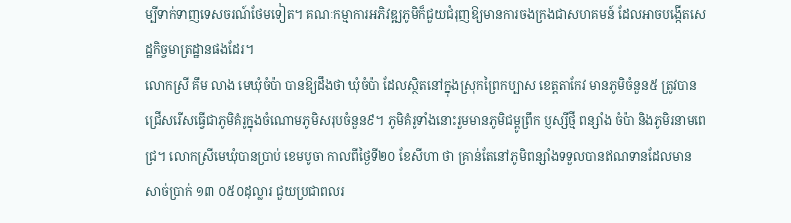ម្បីទាក់ទាញទេសចរណ៍ថែមទៀត។ គណៈកម្មាការអភិវឌ្ឍភូមិក៏ជួយជំរុញឱ្យមានការចងក្រងជាសហគមន៍ ដែលអាចបង្កើតសេដ្ឋកិច្ចមាត្រដ្ឋានផងដែរ។
លោកស្រី គឹម លាង មេឃុំចំប៉ា បានឱ្យដឹងថា ឃុំចំប៉ា ដែលស្ថិតនៅក្នុងស្រុកព្រៃកប្បាស ខេត្តតាកែវ មានភូមិចំនួន៥ ត្រូវបានជ្រើសរើសធ្វើជាភូមិគំរូក្នុងចំណោមភូមិសរុបចំនួន៩។ ភូមិគំរូទាំងនោះរួមមានភូមិជម្ពូព្រឹក ប្ញស្សីថ្មី ពន្សាំង ចំប៉ា និងភូមិរនាមពេជ្រ។ លោកស្រីមេឃុំបានប្រាប់ ខេមបូចា កាលពីថ្ងៃទី២០ ខែសីហា ថា គ្រាន់តែនៅភូមិពន្សាំងទទួលបានឥណទានដែលមានសាច់ប្រាក់ ១៣ ០៥០ដុល្លារ ជួយប្រជាពលរ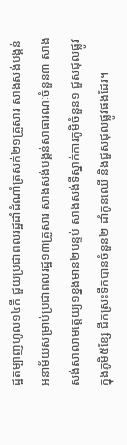ដ្ឋតម្បាញហូល១៤កី ជួយប្រជាពលរដ្ឋដាំដំណាំត្រសក់២១គ្រួសារ សាងសង់បង្គន់អនាម័យសម្រាប់ប្រជាពលរដ្ឋ១៣គ្រួសារ សាងសង់បង្គន់សាធារណៈចំនួន៣ សាងសង់សាលាមត្តេយ្យ១ខ្នងមាន២បន្ទប់ សាងសង់ទីស្នាក់ការភូមិចំនួន១ ជួសជុលផ្លូវក្នុងភូមិ៥ខ្សែ ជីកស្រះទឹកបានចំនួន២ ដាំកូនឈើ និងជួសជុលផ្លូវផងដែរ។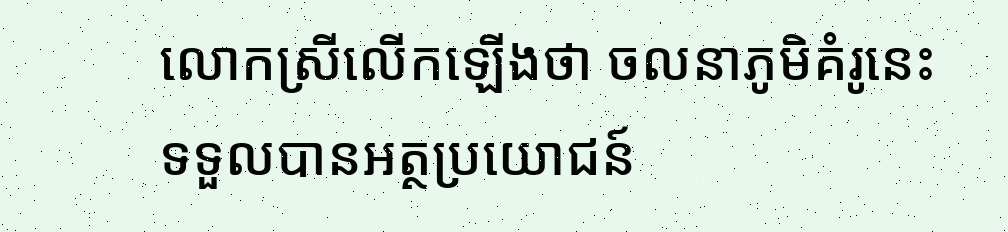លោកស្រីលើកឡើងថា ចលនាភូមិគំរូនេះទទួលបានអត្ថប្រយោជន៍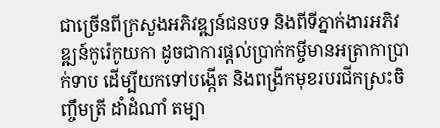ជាច្រើនពីក្រសួងអភិវឌ្ឍន៍ជនបទ និងពីទីភ្នាក់ងារអភិវឌ្ឍន៍កូរ៉េកូយកា ដូចជាការផ្តល់ប្រាក់កម្ចីមានអត្រាកាប្រាក់ទាប ដើម្បីយកទៅបង្កើត និងពង្រីកមុខរបរជីកស្រះចិញ្ចឹមត្រី ដាំដំណាំ តម្បា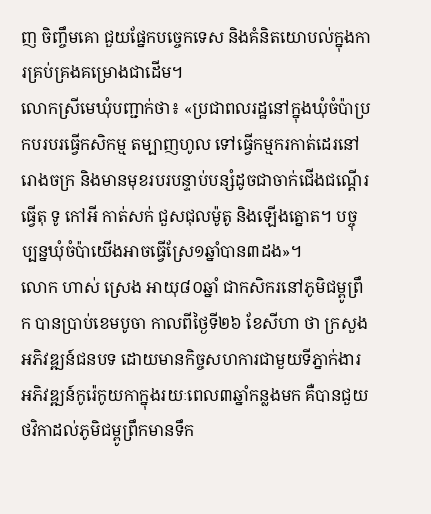ញ ចិញ្ចឹមគោ ជួយផ្នែកបច្ចេកទេស និងគំនិតយោបល់ក្នុងការគ្រប់គ្រងគម្រោងជាដើម។
លោកស្រីមេឃុំបញ្ជាក់ថា៖ «ប្រជាពលរដ្ឋនៅក្នុងឃុំចំប៉ាប្រកបរបរធ្វើកសិកម្ម តម្បាញហូល ទៅធ្វើកម្មករកាត់ដេរនៅរោងចក្រ និងមានមុខរបរបន្ទាប់បន្សំដូចជាចាក់ជើងជណ្តើរ ធ្វើតុ ទូ កៅអី កាត់សក់ ជួសជុលម៉ូតូ និងឡើងត្នោត។ បច្ចុប្បន្នឃុំចំប៉ាយើងអាចធ្វើស្រែ១ឆ្នាំបាន៣ដង»។
លោក ហាស់ ស្រេង អាយុ៨០ឆ្នាំ ជាកសិករនៅភូមិជម្ពូព្រឹក បានប្រាប់ខេមបូចា កាលពីថ្ងៃទី២៦ ខែសីហា ថា ក្រសួងអភិវឌ្ឍន៍ជនបទ ដោយមានកិច្ចសហការជាមួយទីភ្នាក់ងារអភិវឌ្ឍន៍កូរ៉េកូយកាក្នុងរយៈពេល៣ឆ្នាំកន្លងមក គឺបានជួយថវិកាដល់ភូមិជម្ពូព្រឹកមានទឹក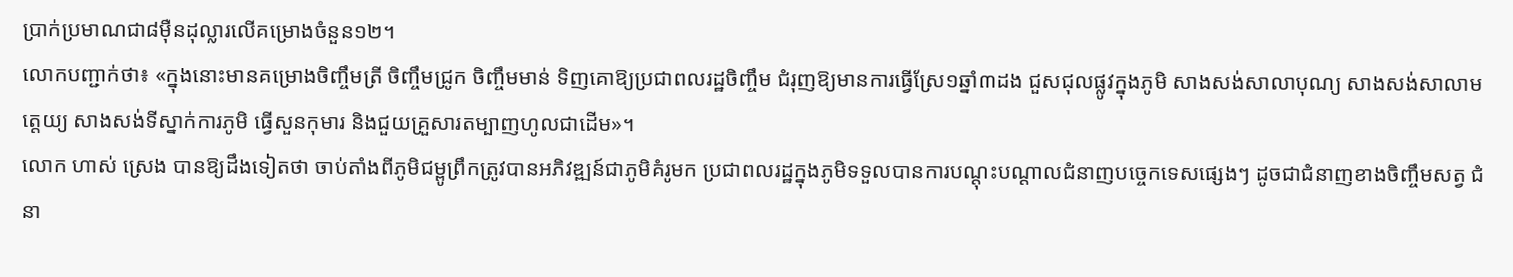ប្រាក់ប្រមាណជា៨ម៉ឺនដុល្លារលើគម្រោងចំនួន១២។
លោកបញ្ជាក់ថា៖ «ក្នុងនោះមានគម្រោងចិញ្ចឹមត្រី ចិញ្ចឹមជ្រូក ចិញ្ចឹមមាន់ ទិញគោឱ្យប្រជាពលរដ្ឋចិញ្ចឹម ជំរុញឱ្យមានការធ្វើស្រែ១ឆ្នាំ៣ដង ជួសជុលផ្លូវក្នុងភូមិ សាងសង់សាលាបុណ្យ សាងសង់សាលាមត្តេយ្យ សាងសង់ទីស្នាក់ការភូមិ ធ្វើសួនកុមារ និងជួយគ្រួសារតម្បាញហូលជាដើម»។
លោក ហាស់ ស្រេង បានឱ្យដឹងទៀតថា ចាប់តាំងពីភូមិជម្ពូព្រឹកត្រូវបានអភិវឌ្ឍន៍ជាភូមិគំរូមក ប្រជាពលរដ្ឋក្នុងភូមិទទួលបានការបណ្តុះបណ្តាលជំនាញបច្ចេកទេសផ្សេងៗ ដូចជាជំនាញខាងចិញ្ចឹមសត្វ ជំនា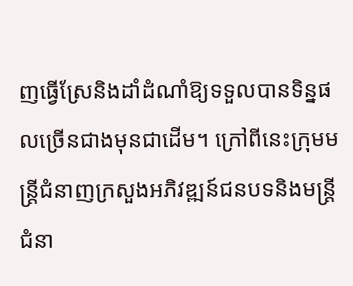ញធ្វើស្រែនិងដាំដំណាំឱ្យទទួលបានទិន្នផលច្រើនជាងមុនជាដើម។ ក្រៅពីនេះក្រុមមន្ត្រីជំនាញក្រសួងអភិវឌ្ឍន៍ជនបទនិងមន្ត្រីជំនា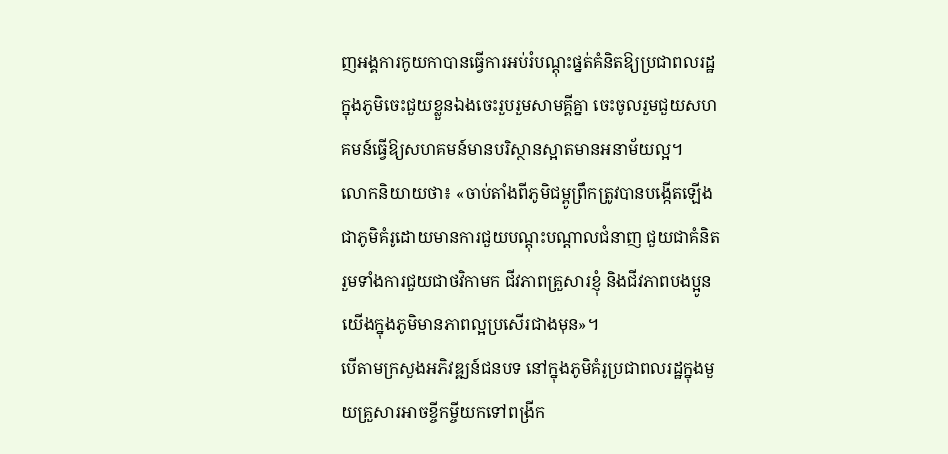ញអង្គការកូយកាបានធ្វើការអប់រំបណ្តុះផ្នត់គំនិតឱ្យប្រជាពលរដ្ឋក្នុងភូមិចេះជួយខ្លួនឯងចេះរួបរួមសាមគ្គីគ្នា ចេះចូលរួមជួយសហគមន៍ធ្វើឱ្យសហគមន៍មានបរិស្ថានស្អាតមានអនាម័យល្អ។
លោកនិយាយថា៖ «ចាប់តាំងពីភូមិជម្ពូព្រឹកត្រូវបានបង្កើតឡើងជាភូមិគំរូដោយមានការជួយបណ្តុះបណ្តាលជំនាញ ជួយជាគំនិត រួមទាំងការជួយជាថវិកាមក ជីវភាពគ្រួសារខ្ញុំ និងជីវភាពបងប្អូនយើងក្នុងភូមិមានភាពល្អប្រសើរជាងមុន»។
បើតាមក្រសួងអភិវឌ្ឍន៍ជនបទ នៅក្នុងភូមិគំរូប្រជាពលរដ្ឋក្នុងមួយគ្រួសារអាចខ្ចីកម្ចីយកទៅពង្រីក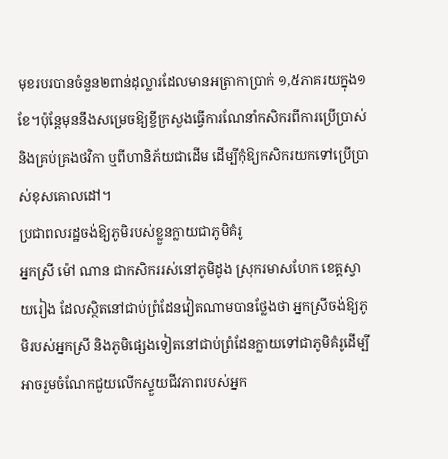មុខរបរបានចំនួន២ពាន់ដុល្លារដែលមានអត្រាកាប្រាក់ ១,៥ភាគរយក្នុង១ខែ។ប៉ុន្តែមុននឹងសម្រេចឱ្យខ្ចីក្រសួងធ្វើការណែនាំកសិករពីការប្រើប្រាស់ និងគ្រប់គ្រងថវិកា ឬពីហានិភ័យជាដើម ដើម្បីកុំឱ្យកសិករយកទៅប្រើប្រាស់ខុសគោលដៅ។
ប្រជាពលរដ្ឋចង់ឱ្យភូមិរបស់ខ្លួនក្លាយជាភូមិគំរូ
អ្នកស្រី ម៉ៅ ណាន ជាកសិកររស់នៅភូមិដូង ស្រុករមាសហែក ខេត្តស្វាយរៀង ដែលស្ថិតនៅជាប់ព្រំដែនវៀតណាមបានថ្លែងថា អ្នកស្រីចង់ឱ្យភូមិរបស់អ្នកស្រី និងភូមិផ្សេងទៀតនៅជាប់ព្រំដែនក្លាយទៅជាភូមិគំរូដើម្បីអាចរួមចំណែកជួយលើកស្ទួយជីវភាពរបស់អ្នក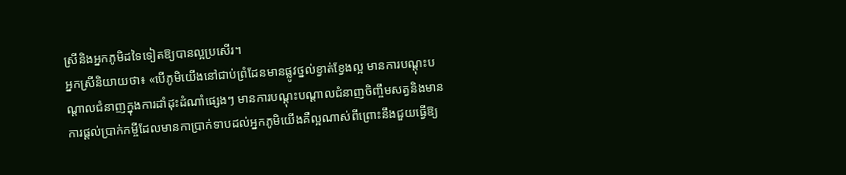ស្រីនិងអ្នកភូមិដទៃទៀតឱ្យបានល្អប្រសើរ។
អ្នកស្រីនិយាយថា៖ «បើភូមិយើងនៅជាប់ព្រំដែនមានផ្លូវថ្នល់ខ្វាត់ខ្វែងល្អ មានការបណ្តុះបណ្តាលជំនាញក្នុងការដាំដុះដំណាំផ្សេងៗ មានការបណ្តុះបណ្តាលជំនាញចិញ្ចឹមសត្វនិងមានការផ្តល់ប្រាក់កម្ចីដែលមានកាប្រាក់ទាបដល់អ្នកភូមិយើងគឺល្អណាស់ពីព្រោះនឹងជួយធ្វើឱ្យ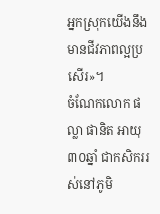អ្នកស្រុកយើងនឹងមានជីវភាពល្អប្រសើរ»។
ចំណែកលោក ផល្លា ផានិត អាយុ៣០ឆ្នាំ ជាកសិកររស់នៅភូមិ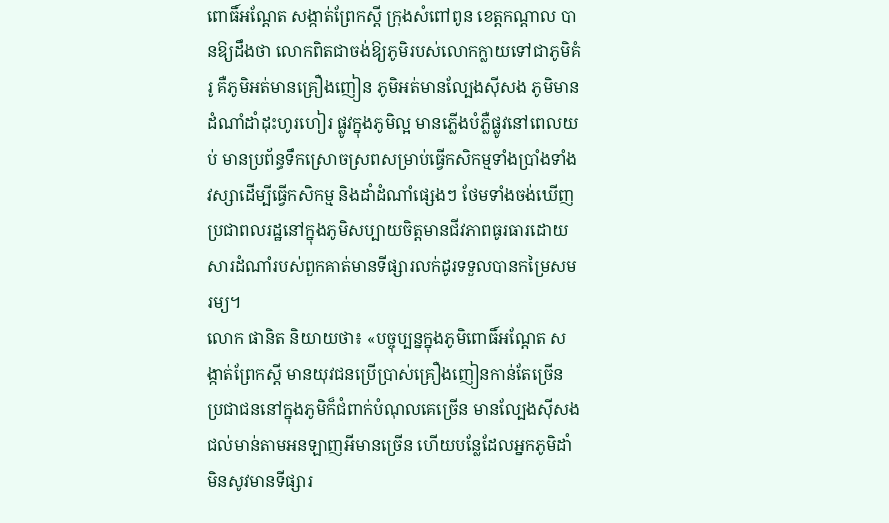ពោធិ៍អណ្តែត សង្កាត់ព្រែកស្តី ក្រុងសំពៅពូន ខេត្តកណ្តាល បានឱ្យដឹងថា លោកពិតជាចង់ឱ្យភូមិរបស់លោកក្លាយទៅជាភូមិគំរូ គឺភូមិអត់មានគ្រឿងញៀន ភូមិអត់មានល្បែងស៊ីសង ភូមិមានដំណាំដាំដុះហូរហៀរ ផ្លូវក្នុងភូមិល្អ មានភ្លើងបំភ្លឺផ្លូវនៅពេលយប់ មានប្រព័ន្ធទឹកស្រោចស្រពសម្រាប់ធ្វើកសិកម្មទាំងប្រាំងទាំងវស្សាដើម្បីធ្វើកសិកម្ម និងដាំដំណាំផ្សេងៗ ថែមទាំងចង់ឃើញប្រជាពលរដ្ឋនៅក្នុងភូមិសប្បាយចិត្តមានជីវភាពធូរធារដោយសារដំណាំរបស់ពួកគាត់មានទីផ្សារលក់ដូរទទួលបានកម្រៃសមរម្យ។
លោក ផានិត និយាយថា៖ «បច្ចុប្បន្នក្នុងភូមិពោធិ៍អណ្តែត សង្កាត់ព្រែកស្តី មានយុវជនប្រើប្រាស់គ្រឿងញៀនកាន់តែច្រើន ប្រជាជននៅក្នុងភូមិក៏ជំពាក់បំណុលគេច្រើន មានល្បែងស៊ីសងជល់មាន់តាមអនឡាញអីមានច្រើន ហើយបន្លែដែលអ្នកភូមិដាំមិនសូវមានទីផ្សារ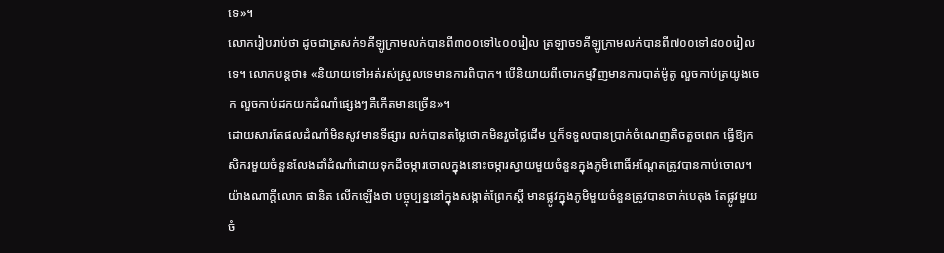ទេ»។
លោករៀបរាប់ថា ដូចជាត្រសក់១គីឡូក្រាមលក់បានពី៣០០ទៅ៤០០រៀល ត្រឡាច១គីឡូក្រាមលក់បានពី៧០០ទៅ៨០០រៀលទេ។ លោកបន្តថា៖ «និយាយទៅអត់រស់ស្រួលទេមានការពិបាក។ បើនិយាយពីចោរកម្មវិញមានការបាត់ម៉ូតូ លួចកាប់ត្រយូងចេក លួចកាប់ដកយកដំណាំផ្សេងៗគឺកើតមានច្រើន»។
ដោយសារតែផលដំណាំមិនសូវមានទីផ្សារ លក់បានតម្លៃថោកមិនរួចថ្លៃដើម ឬក៏ទទួលបានប្រាក់ចំណេញតិចតួចពេក ធ្វើឱ្យកសិករមួយចំនួនលែងដាំដំណាំដោយទុកដីចម្ការចោលក្នុងនោះចម្ការស្វាយមួយចំនួនក្នុងភូមិពោធិ៍អណ្តែតត្រូវបានកាប់ចោល។ យ៉ាងណាក្តីលោក ផានិត លើកឡើងថា បច្ចុប្បន្ននៅក្នុងសង្កាត់ព្រែកស្តី មានផ្លូវក្នុងភូមិមួយចំនួនត្រូវបានចាក់បេតុង តែផ្លូវមួយចំ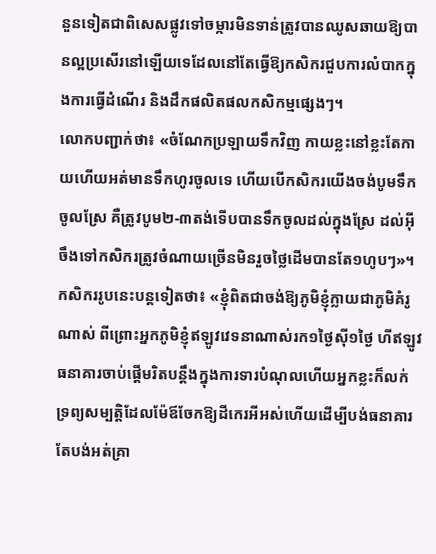នួនទៀតជាពិសេសផ្លូវទៅចម្ការមិនទាន់ត្រូវបានឈូសឆាយឱ្យបានល្អប្រសើរនៅឡើយទេដែលនៅតែធ្វើឱ្យកសិករជួបការលំបាកក្នុងការធ្វើដំណើរ និងដឹកផលិតផលកសិកម្មផ្សេងៗ។
លោកបញ្ជាក់ថា៖ «ចំណែកប្រឡាយទឹកវិញ កាយខ្លះនៅខ្លះតែកាយហើយអត់មានទឹកហូរចូលទេ ហើយបើកសិករយើងចង់បូមទឹកចូលស្រែ គឺត្រូវបូម២-៣តង់ទើបបានទឹកចូលដល់ក្នុងស្រែ ដល់អ៊ីចឹងទៅកសិករត្រូវចំណាយច្រើនមិនរួចថ្លៃដើមបានតែ១ហូបៗ»។
កសិកររូបនេះបន្តទៀតថា៖ «ខ្ញុំពិតជាចង់ឱ្យភូមិខ្ញុំក្លាយជាភូមិគំរូណាស់ ពីព្រោះអ្នកភូមិខ្ញុំឥឡូវវេទនាណាស់រក១ថ្ងៃស៊ី១ថ្ងៃ ហីឥឡូវធនាគារចាប់ផ្តើមរិតបន្តឹងក្នុងការទារបំណុលហើយអ្នកខ្លះក៏លក់ទ្រព្យសម្បត្តិដែលម៉ែឪចែកឱ្យដីកេរអីអស់ហើយដើម្បីបង់ធនាគារតែបង់អត់គ្រា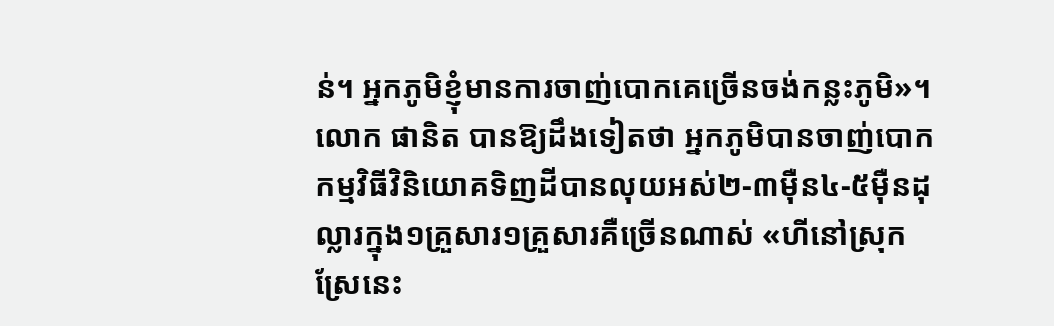ន់។ អ្នកភូមិខ្ញុំមានការចាញ់បោកគេច្រើនចង់កន្លះភូមិ»។
លោក ផានិត បានឱ្យដឹងទៀតថា អ្នកភូមិបានចាញ់បោកកម្មវិធីវិនិយោគទិញដីបានលុយអស់២-៣ម៉ឺន៤-៥ម៉ឺនដុល្លារក្នុង១គ្រួសារ១គ្រួសារគឺច្រើនណាស់ «ហីនៅស្រុកស្រែនេះ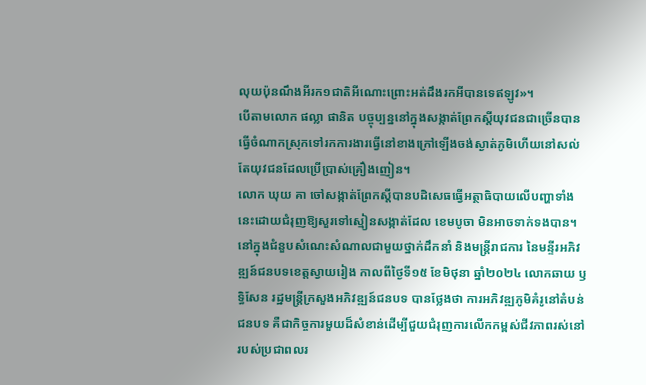លុយប៉ុនណឹងអីរក១ជាតិអីណោះព្រោះអត់ដឹងរកអីបានទេឥឡូវ»។
បើតាមលោក ផល្លា ផានិត បច្ចុប្បន្ននៅក្នុងសង្កាត់ព្រែកស្តីយុវជនជាច្រើនបានធ្វើចំណាកស្រុកទៅរកការងារធ្វើនៅខាងក្រៅឡើងចង់ស្ងាត់ភូមិហើយនៅសល់តែយុវជនដែលប្រើប្រាស់គ្រឿងញៀន។
លោក ឃុយ គា ចៅសង្កាត់ព្រែកស្តីបានបដិសេធធ្វើអត្ថាធិបាយលើបញ្ហាទាំងនេះដោយជំរុញឱ្យសួរទៅស្មៀនសង្កាត់ដែល ខេមបូចា មិនអាចទាក់ទងបាន។
នៅក្នុងជំនួបសំណេះសំណាលជាមួយថ្នាក់ដឹកនាំ និងមន្រ្ដីរាជការ នៃមន្ទីរអភិវឌ្ឍន៍ជនបទខេត្តស្វាយរៀង កាលពីថ្ងៃទី១៥ ខែមិថុនា ឆ្នាំ២០២៤ លោកឆាយ ឫទ្ធិសែន រដ្ឋមន្ត្រីក្រសួងអភិវឌ្ឍន៍ជនបទ បានថ្លែងថា ការអភិវឌ្ឍភូមិគំរូនៅតំបន់ជនបទ គឺជាកិច្ចការមួយដ៏សំខាន់ដើម្បីជួយជំរុញការលើកកម្ពស់ជីវភាពរស់នៅរបស់ប្រជាពលរ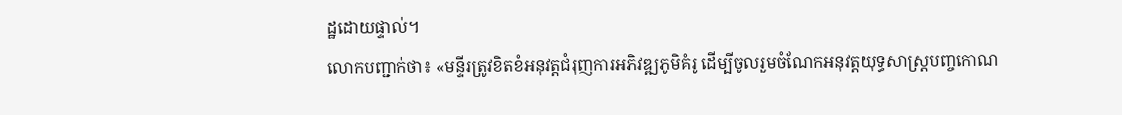ដ្ឋដោយផ្ទាល់។
លោកបញ្ជាក់ថា៖ «មន្ទីរត្រូវខិតខំអនុវត្តជំរុញការអភិវឌ្ឍភូមិគំរូ ដើម្បីចូលរួមចំណែកអនុវត្តយុទ្ធសាស្រ្តបញ្ចកោណ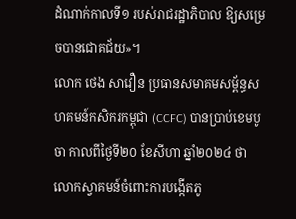ដំណាក់កាលទី១ របស់រាជរដ្ឋាភិបាល ឱ្យសម្រេចបានជោគជ័យ»។
លោក ថេង សាវឿន ប្រធានសមាគមសម្ព័ន្ធសហគមន៍កសិករកម្ពុជា (CCFC) បានប្រាប់ខេមបូចា កាលពីថ្ងៃទី២០ ខែសីហា ឆ្នាំ២០២៤ ថា លោកស្វាគមន៍ចំពោះការបង្កើតភូ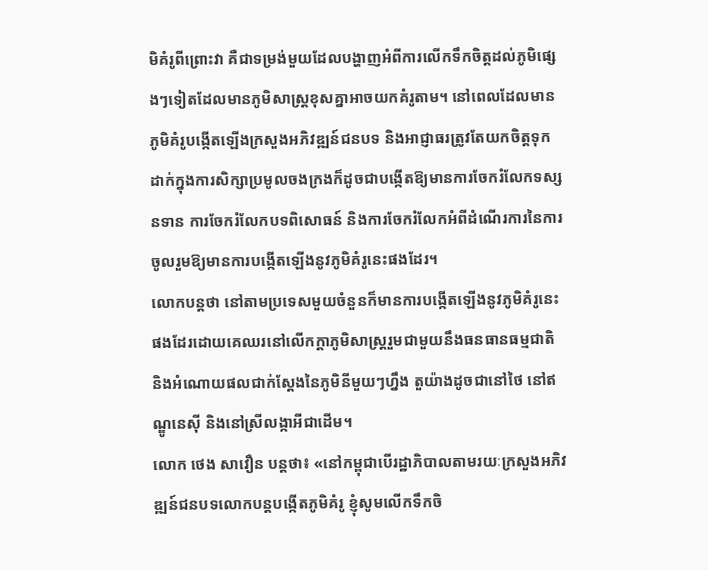មិគំរូពីព្រោះវា គឺជាទម្រង់មួយដែលបង្ហាញអំពីការលើកទឹកចិត្តដល់ភូមិផ្សេងៗទៀតដែលមានភូមិសាស្ត្រខុសគ្នាអាចយកគំរូតាម។ នៅពេលដែលមានភូមិគំរូបង្កើតឡើងក្រសួងអភិវឌ្ឍន៍ជនបទ និងអាជ្ញាធរត្រូវតែយកចិត្តទុកដាក់ក្នុងការសិក្សាប្រមូលចងក្រងក៏ដូចជាបង្កើតឱ្យមានការចែករំលែកទស្សនទាន ការចែករំលែកបទពិសោធន៍ និងការចែករំលែកអំពីដំណើរការនៃការចូលរួមឱ្យមានការបង្កើតឡើងនូវភូមិគំរូនេះផងដែរ។
លោកបន្តថា នៅតាមប្រទេសមួយចំនួនក៏មានការបង្កើតឡើងនូវភូមិគំរូនេះផងដែរដោយគេឈរនៅលើកក្តាភូមិសាស្ត្ររួមជាមួយនឹងធនធានធម្មជាតិ និងអំណោយផលជាក់ស្តែងនៃភូមិនីមួយៗហ្នឹង តួយ៉ាងដូចជានៅថៃ នៅឥណ្ឌូនេស៊ី និងនៅស្រីលង្កាអីជាដើម។
លោក ថេង សាវឿន បន្តថា៖ «នៅកម្ពុជាបើរដ្ឋាភិបាលតាមរយៈក្រសួងអភិវឌ្ឍន៍ជនបទលោកបន្តបង្កើតភូមិគំរូ ខ្ញុំសូមលើកទឹកចិ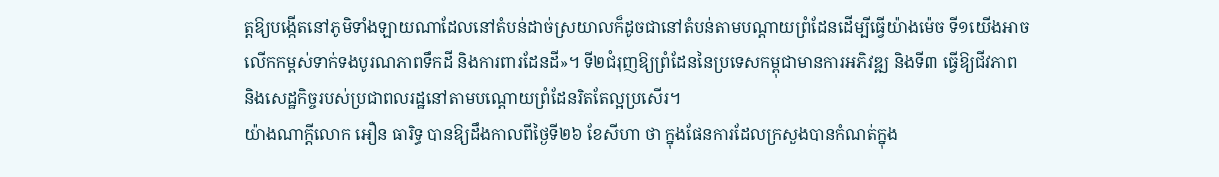ត្តឱ្យបង្កើតនៅភូមិទាំងឡាយណាដែលនៅតំបន់ដាច់ស្រយាលក៏ដូចជានៅតំបន់តាមបណ្តាយព្រំដែនដើម្បីធ្វើយ៉ាងម៉េច ទី១យើងអាចលើកកម្ពស់ទាក់ទងបូរណភាពទឹកដី និងការពារដែនដី»។ ទី២ជំរុញឱ្យព្រំដែននៃប្រទេសកម្ពុជាមានការអភិវឌ្ឍ និងទី៣ ធ្វើឱ្យជីវភាព និងសេដ្ឋកិច្ចរបស់ប្រជាពលរដ្ឋនៅតាមបណ្តោយព្រំដែនរិតតែល្អប្រសើរ។
យ៉ាងណាក្តីលោក អឿន ធារិទ្ធ បានឱ្យដឹងកាលពីថ្ងៃទី២៦ ខែសីហា ថា ក្នុងផែនការដែលក្រសួងបានកំណត់ក្នុង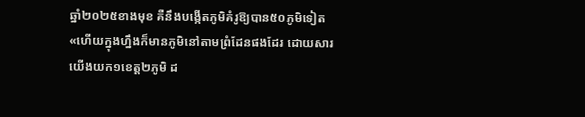ឆ្នាំ២០២៥ខាងមុខ គឺនឹងបង្កើតភូមិគំរូឱ្យបាន៥០ភូមិទៀត«ហើយក្នុងហ្នឹងក៏មានភូមិនៅតាមព្រំដែនផងដែរ ដោយសារយើងយក១ខេត្ត២ភូមិ ដ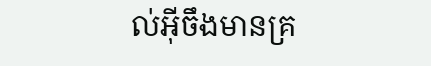ល់អ៊ីចឹងមានគ្រ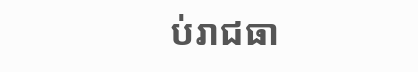ប់រាជធា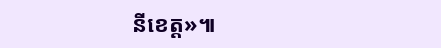នីខេត្ត»៕